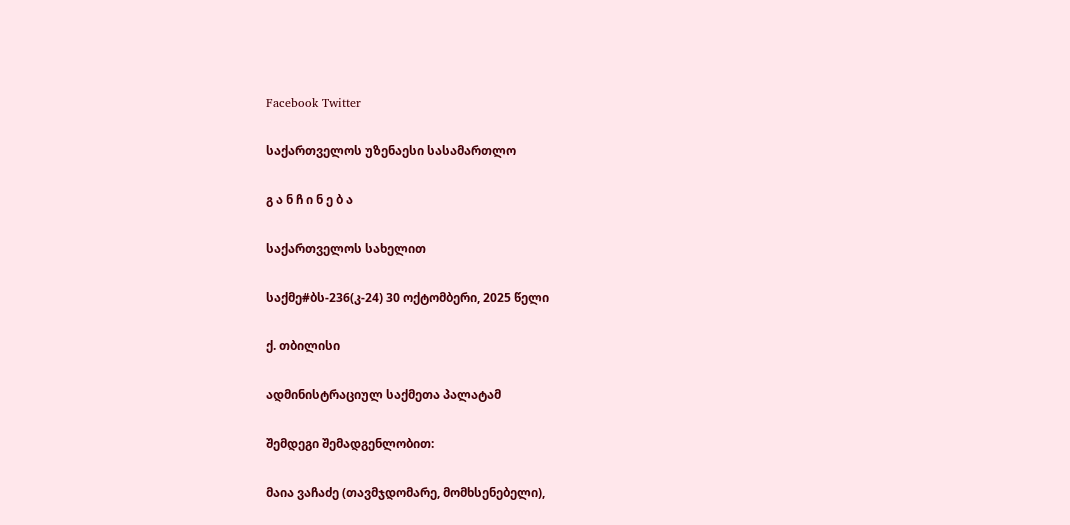Facebook Twitter

საქართველოს უზენაესი სასამართლო

გ ა ნ ჩ ი ნ ე ბ ა

საქართველოს სახელით

საქმე#ბს-236(კ-24) 30 ოქტომბერი, 2025 წელი

ქ. თბილისი

ადმინისტრაციულ საქმეთა პალატამ

შემდეგი შემადგენლობით:

მაია ვაჩაძე (თავმჯდომარე, მომხსენებელი),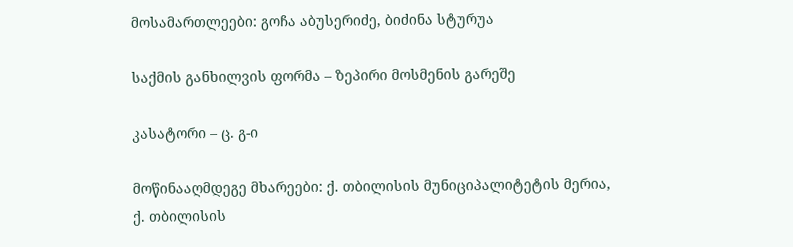მოსამართლეები: გოჩა აბუსერიძე, ბიძინა სტურუა

საქმის განხილვის ფორმა – ზეპირი მოსმენის გარეშე

კასატორი – ც. გ-ი

მოწინააღმდეგე მხარეები: ქ. თბილისის მუნიციპალიტეტის მერია, ქ. თბილისის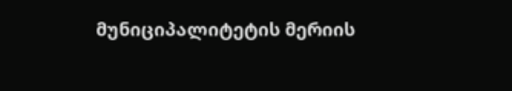მუნიციპალიტეტის მერიის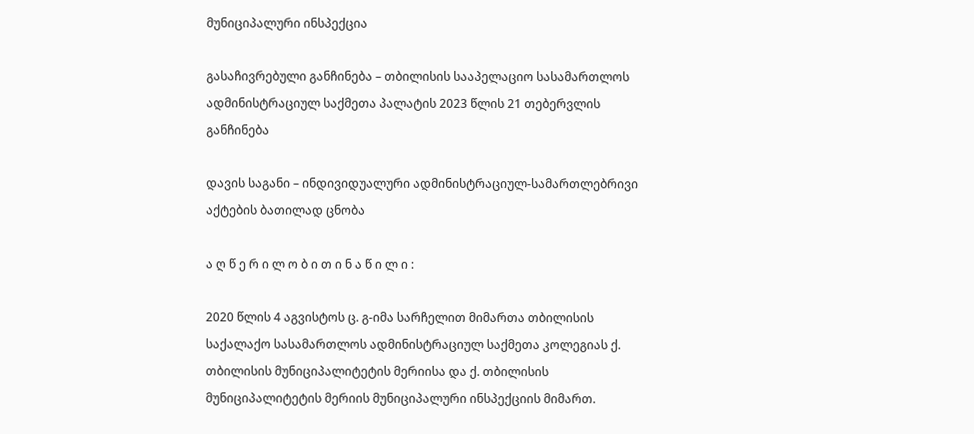მუნიციპალური ინსპექცია

გასაჩივრებული განჩინება – თბილისის სააპელაციო სასამართლოს ადმინისტრაციულ საქმეთა პალატის 2023 წლის 21 თებერვლის განჩინება

დავის საგანი – ინდივიდუალური ადმინისტრაციულ-სამართლებრივი აქტების ბათილად ცნობა

ა ღ წ ე რ ი ლ ო ბ ი თ ი ნ ა წ ი ლ ი :

2020 წლის 4 აგვისტოს ც. გ-იმა სარჩელით მიმართა თბილისის საქალაქო სასამართლოს ადმინისტრაციულ საქმეთა კოლეგიას ქ. თბილისის მუნიციპალიტეტის მერიისა და ქ. თბილისის მუნიციპალიტეტის მერიის მუნიციპალური ინსპექციის მიმართ.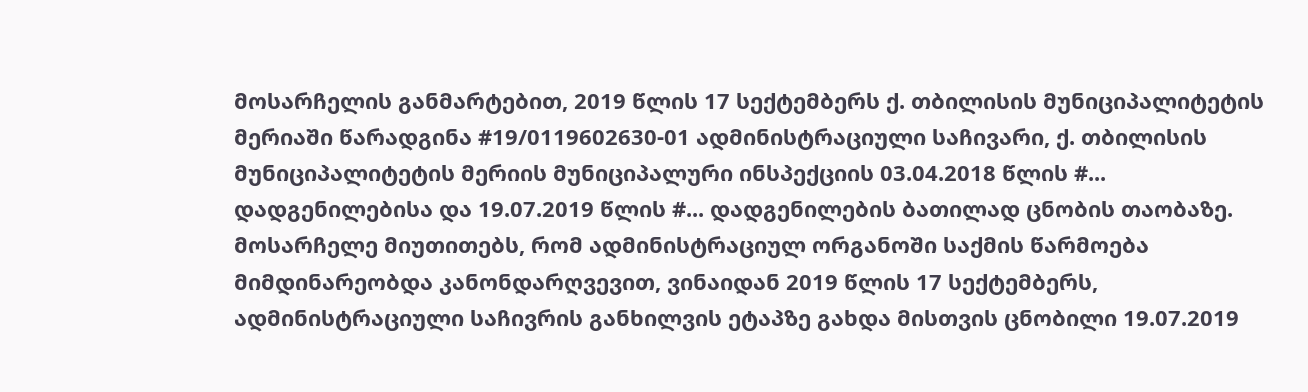მოსარჩელის განმარტებით, 2019 წლის 17 სექტემბერს ქ. თბილისის მუნიციპალიტეტის მერიაში წარადგინა #19/0119602630-01 ადმინისტრაციული საჩივარი, ქ. თბილისის მუნიციპალიტეტის მერიის მუნიციპალური ინსპექციის 03.04.2018 წლის #... დადგენილებისა და 19.07.2019 წლის #... დადგენილების ბათილად ცნობის თაობაზე. მოსარჩელე მიუთითებს, რომ ადმინისტრაციულ ორგანოში საქმის წარმოება მიმდინარეობდა კანონდარღვევით, ვინაიდან 2019 წლის 17 სექტემბერს, ადმინისტრაციული საჩივრის განხილვის ეტაპზე გახდა მისთვის ცნობილი 19.07.2019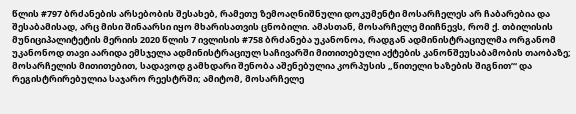წლის #797 ბრძანების არსებობის შესახებ, რამეთუ ზემოაღნიშნული დოკუმენტი მოსარჩელეს არ ჩაბარებია და შესაბამისად, არც მისი შინაარსი იყო მხარისათვის ცნობილი. ამასთან, მოსარჩელე მიიჩნევს, რომ ქ. თბილისის მუნიციპალიტეტის მერიის 2020 წლის 7 ივლისის #758 ბრძანება უკანონოა, რადგან ადმინისტრაციულმა ორგანომ უკანონოდ თავი აარიდა ემსჯელა ადმინისტრაციულ საჩივარში მითითებული აქტების კანონშეუსაბამობის თაობაზე; მოსარჩელის მითითებით, სადავოდ გამხდარი შენობა აშენებულია კორპუსის „წითელი ხაზების შიგნით’“ და რეგისტრირებულია საჯარო რეესტრში; ამიტომ, მოსარჩელე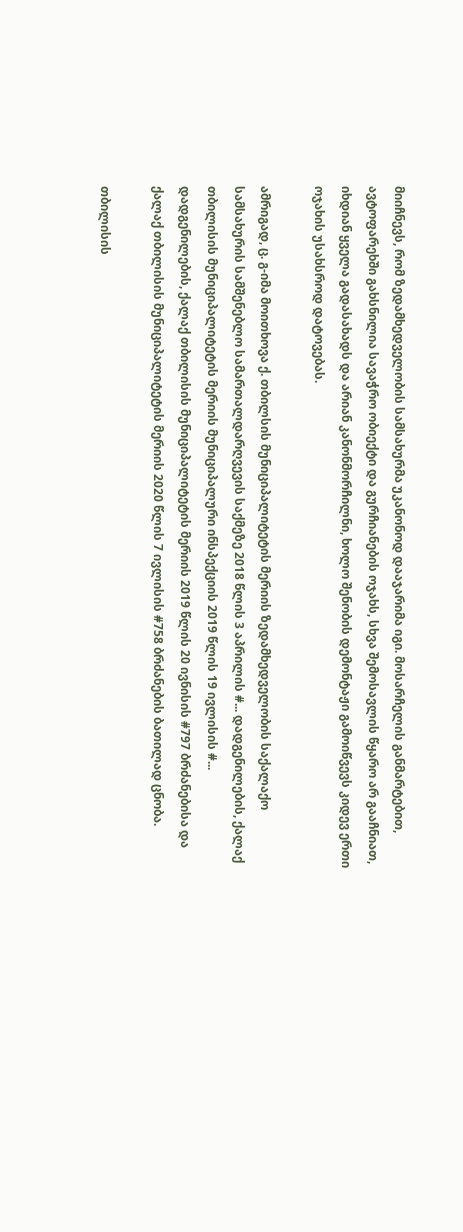მიიჩნევს, რომ ზედამხედველობის სამსახურმა უკანონოდ დააჯარიმა იგი. მოსარჩელის განმარტებით, ავტოფარეხში გახსნილია სავაჭრო ობიექტი და გურჩიანების ოჯახს, სხვა შემოსავლის წყარო არ გააჩნიათ, იხდიან ყველა გადასახადს და არიან კანონმორჩილნი, ხოლო შენობის დემონტაჟი გამოიწვევს კიდევ ერთი ოჯახის უსახსროდ დატოვებას.

ამრიგად, ც. გ-იმა მოითხოვა ქ. თბილსის მუნიციპალიტეტის მერიის ზედამხედველობის საქალაქო სამსახურის სამშენებლო სამართალდარღვევის საქმეზე 2018 წლის 3 აპრილის #... დადგენილების, ქალაქ თბილისის მუნიციპალიტეტის მერიის მუნიციპალური ინსპექციის 2019 წლის 19 ივლისის #... დადგენილების, ქალაქ თბილისის მუნიციპალიტეტის მერიის 2019 წლის 20 ივნისის #797 ბრძანებისა და ქალაქ თბილისის მუნიციპალიტეტის მერიის 2020 წლის 7 ივლისის #758 ბრძანების ბათილად ცნობა.

თბილისის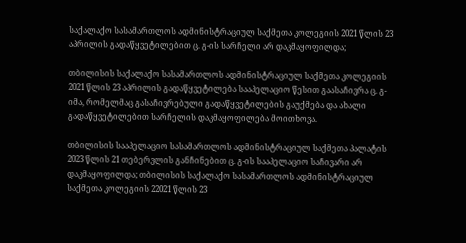საქალაქო სასამართლოს ადმინისტრაციულ საქმეთა კოლეგიის 2021 წლის 23 აპრილის გადაწყვეტილებით ც. გ-ის სარჩელი არ დაკმაყოფილდა;

თბილისის საქალაქო სასამართლოს ადმინისტრაციულ საქმეთა კოლეგიის 2021 წლის 23 აპრილის გადაწყვეტილება სააპელაციო წესით გაასაჩივრა ც. გ-იმა, რომელმაც გასაჩივრებული გადაწყვეტილების გაუქმება და ახალი გადაწყვეტილებით სარჩელის დაკმაყოფილება მოითხოვა.

თბილისის სააპელაციო სასამართლოს ადმინისტრაციულ საქმეთა პალატის 2023 წლის 21 თებერვლის განჩინებით ც. გ-ის სააპელაციო საჩივარი არ დაკმაყოფილდა; თბილისის საქალაქო სასამართლოს ადმინისტრაციულ საქმეთა კოლეგიის 22021 წლის 23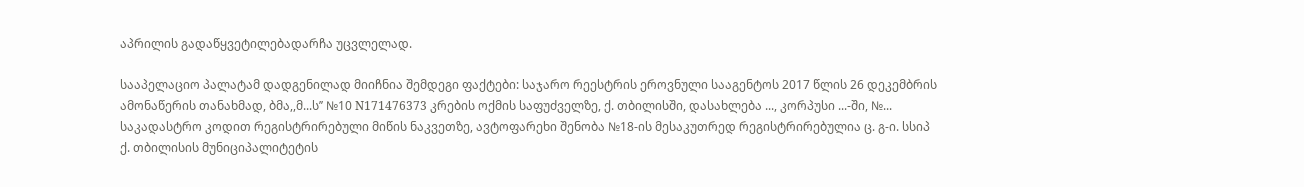აპრილის გადაწყვეტილებადარჩა უცვლელად.

სააპელაციო პალატამ დადგენილად მიიჩნია შემდეგი ფაქტები: საჯარო რეესტრის ეროვნული სააგენტოს 2017 წლის 26 დეკემბრის ამონაწერის თანახმად, ბმა,,მ...ს’’ №10 N171476373 კრების ოქმის საფუძველზე, ქ. თბილისში, დასახლება ..., კორპუსი ...-ში, №... საკადასტრო კოდით რეგისტრირებული მიწის ნაკვეთზე, ავტოფარეხი შენობა №18-ის მესაკუთრედ რეგისტრირებულია ც. გ-ი. სსიპ ქ. თბილისის მუნიციპალიტეტის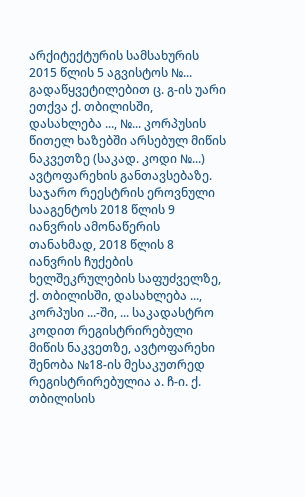არქიტექტურის სამსახურის 2015 წლის 5 აგვისტოს №... გადაწყვეტილებით ც. გ-ის უარი ეთქვა ქ. თბილისში, დასახლება ..., №... კორპუსის წითელ ხაზებში არსებულ მიწის ნაკვეთზე (საკად. კოდი №...) ავტოფარეხის განთავსებაზე. საჯარო რეესტრის ეროვნული სააგენტოს 2018 წლის 9 იანვრის ამონაწერის თანახმად, 2018 წლის 8 იანვრის ჩუქების ხელშეკრულების საფუძველზე, ქ. თბილისში, დასახლება ..., კორპუსი ...-ში, ... საკადასტრო კოდით რეგისტრირებული მიწის ნაკვეთზე, ავტოფარეხი შენობა №18-ის მესაკუთრედ რეგისტრირებულია ა. ჩ-ი. ქ. თბილისის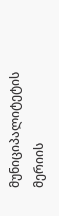მუნიციპალიტეტის მერიის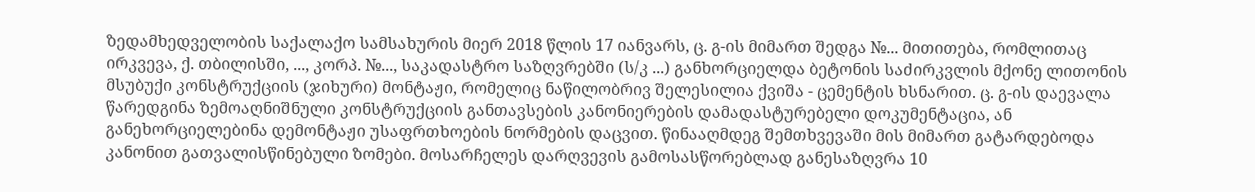ზედამხედველობის საქალაქო სამსახურის მიერ 2018 წლის 17 იანვარს, ც. გ-ის მიმართ შედგა №... მითითება, რომლითაც ირკვევა, ქ. თბილისში, ..., კორპ. №..., საკადასტრო საზღვრებში (ს/კ ...) განხორციელდა ბეტონის საძირკვლის მქონე ლითონის მსუბუქი კონსტრუქციის (ჯიხური) მონტაჟი, რომელიც ნაწილობრივ შელესილია ქვიშა - ცემენტის ხსნარით. ც. გ-ის დაევალა წარედგინა ზემოაღნიშნული კონსტრუქციის განთავსების კანონიერების დამადასტურებელი დოკუმენტაცია, ან განეხორციელებინა დემონტაჟი უსაფრთხოების ნორმების დაცვით. წინააღმდეგ შემთხვევაში მის მიმართ გატარდებოდა კანონით გათვალისწინებული ზომები. მოსარჩელეს დარღვევის გამოსასწორებლად განესაზღვრა 10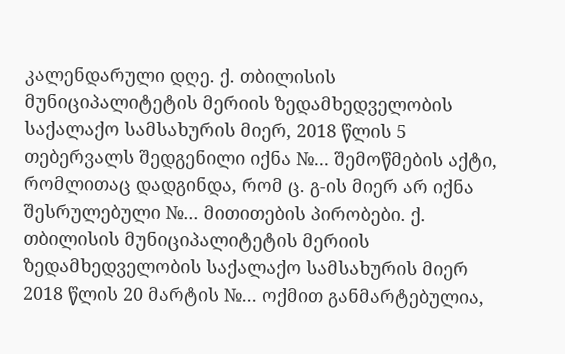კალენდარული დღე. ქ. თბილისის მუნიციპალიტეტის მერიის ზედამხედველობის საქალაქო სამსახურის მიერ, 2018 წლის 5 თებერვალს შედგენილი იქნა №... შემოწმების აქტი, რომლითაც დადგინდა, რომ ც. გ-ის მიერ არ იქნა შესრულებული №... მითითების პირობები. ქ. თბილისის მუნიციპალიტეტის მერიის ზედამხედველობის საქალაქო სამსახურის მიერ 2018 წლის 20 მარტის №... ოქმით განმარტებულია,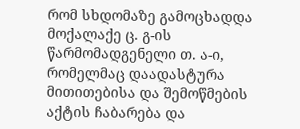რომ სხდომაზე გამოცხადდა მოქალაქე ც. გ-ის წარმომადგენელი თ. ა-ი, რომელმაც დაადასტურა მითითებისა და შემოწმების აქტის ჩაბარება და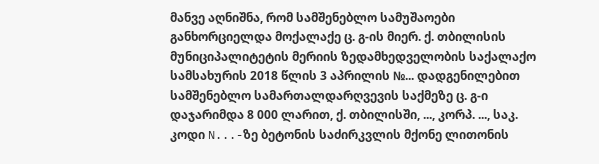მანვე აღნიშნა, რომ სამშენებლო სამუშაოები განხორციელდა მოქალაქე ც. გ-ის მიერ. ქ. თბილისის მუნიციპალიტეტის მერიის ზედამხედველობის საქალაქო სამსახურის 2018 წლის 3 აპრილის №... დადგენილებით სამშენებლო სამართალდარღვევის საქმეზე ც. გ-ი დაჯარიმდა 8 000 ლარით, ქ. თბილისში, ..., კორპ. ..., საკ. კოდი N...-ზე ბეტონის საძირკვლის მქონე ლითონის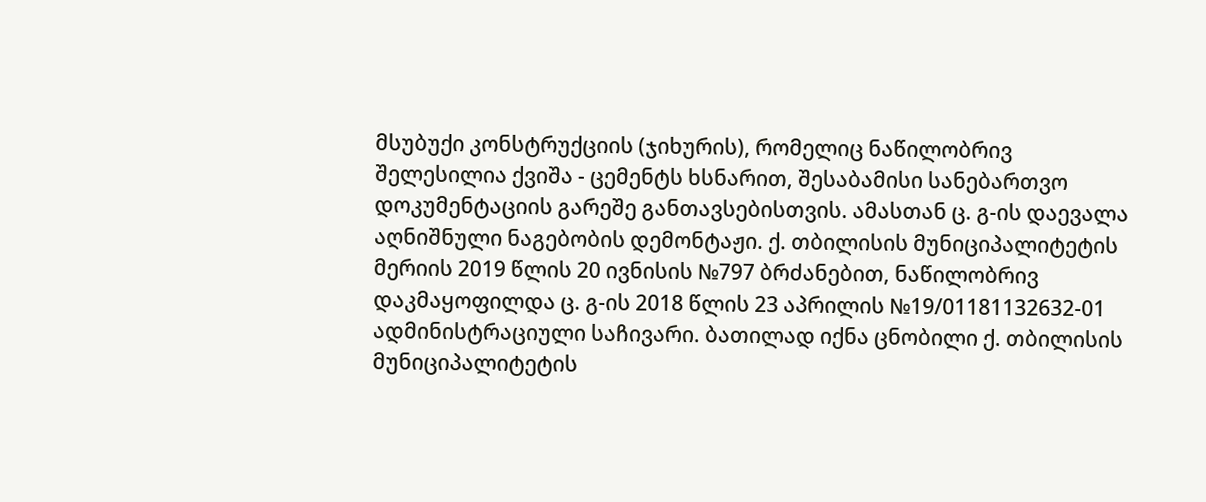მსუბუქი კონსტრუქციის (ჯიხურის), რომელიც ნაწილობრივ შელესილია ქვიშა - ცემენტს ხსნარით, შესაბამისი სანებართვო დოკუმენტაციის გარეშე განთავსებისთვის. ამასთან ც. გ-ის დაევალა აღნიშნული ნაგებობის დემონტაჟი. ქ. თბილისის მუნიციპალიტეტის მერიის 2019 წლის 20 ივნისის №797 ბრძანებით, ნაწილობრივ დაკმაყოფილდა ც. გ-ის 2018 წლის 23 აპრილის №19/01181132632-01 ადმინისტრაციული საჩივარი. ბათილად იქნა ცნობილი ქ. თბილისის მუნიციპალიტეტის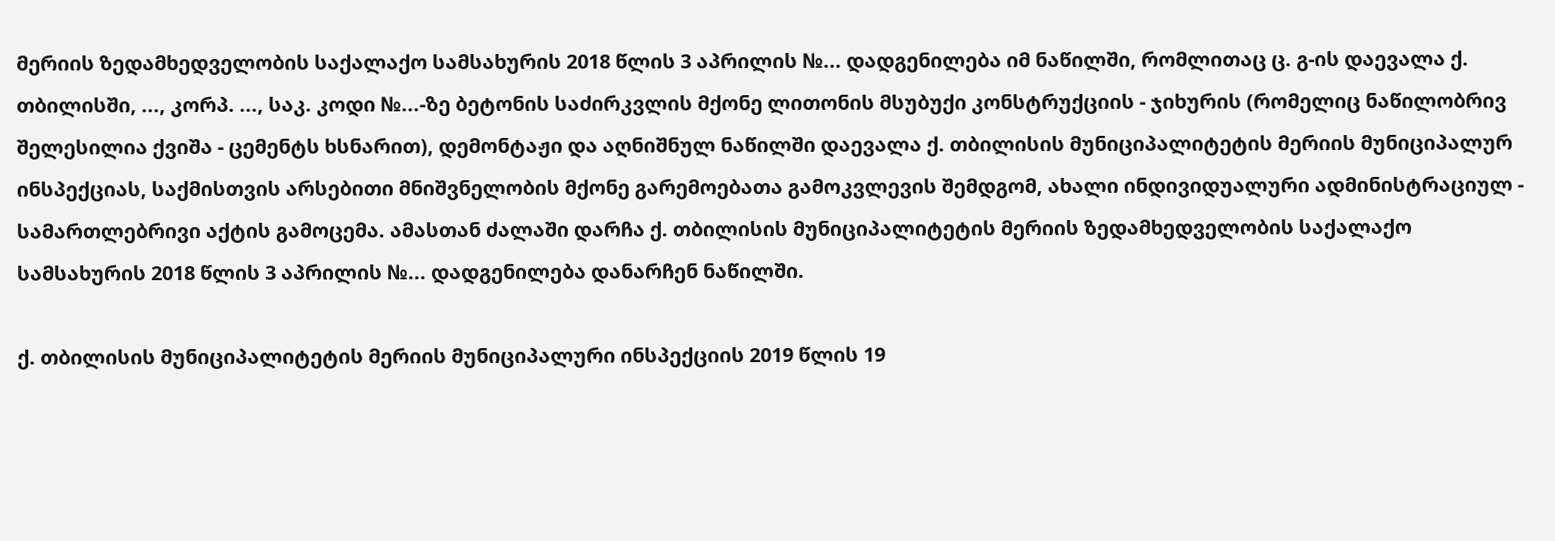მერიის ზედამხედველობის საქალაქო სამსახურის 2018 წლის 3 აპრილის №... დადგენილება იმ ნაწილში, რომლითაც ც. გ-ის დაევალა ქ. თბილისში, ..., კორპ. ..., საკ. კოდი №...-ზე ბეტონის საძირკვლის მქონე ლითონის მსუბუქი კონსტრუქციის - ჯიხურის (რომელიც ნაწილობრივ შელესილია ქვიშა - ცემენტს ხსნარით), დემონტაჟი და აღნიშნულ ნაწილში დაევალა ქ. თბილისის მუნიციპალიტეტის მერიის მუნიციპალურ ინსპექციას, საქმისთვის არსებითი მნიშვნელობის მქონე გარემოებათა გამოკვლევის შემდგომ, ახალი ინდივიდუალური ადმინისტრაციულ - სამართლებრივი აქტის გამოცემა. ამასთან ძალაში დარჩა ქ. თბილისის მუნიციპალიტეტის მერიის ზედამხედველობის საქალაქო სამსახურის 2018 წლის 3 აპრილის №... დადგენილება დანარჩენ ნაწილში.

ქ. თბილისის მუნიციპალიტეტის მერიის მუნიციპალური ინსპექციის 2019 წლის 19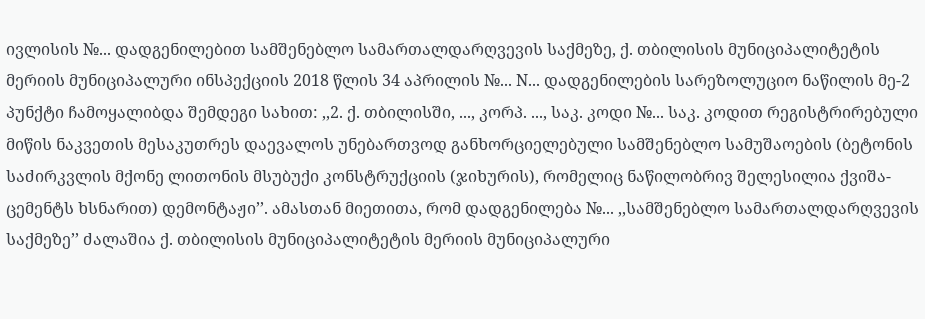ივლისის №... დადგენილებით სამშენებლო სამართალდარღვევის საქმეზე, ქ. თბილისის მუნიციპალიტეტის მერიის მუნიციპალური ინსპექციის 2018 წლის 34 აპრილის №... N... დადგენილების სარეზოლუციო ნაწილის მე-2 პუნქტი ჩამოყალიბდა შემდეგი სახით: ,,2. ქ. თბილისში, ..., კორპ. ..., საკ. კოდი №... საკ. კოდით რეგისტრირებული მიწის ნაკვეთის მესაკუთრეს დაევალოს უნებართვოდ განხორციელებული სამშენებლო სამუშაოების (ბეტონის საძირკვლის მქონე ლითონის მსუბუქი კონსტრუქციის (ჯიხურის), რომელიც ნაწილობრივ შელესილია ქვიშა-ცემენტს ხსნარით) დემონტაჟი’’. ამასთან მიეთითა, რომ დადგენილება №... ,,სამშენებლო სამართალდარღვევის საქმეზე’’ ძალაშია ქ. თბილისის მუნიციპალიტეტის მერიის მუნიციპალური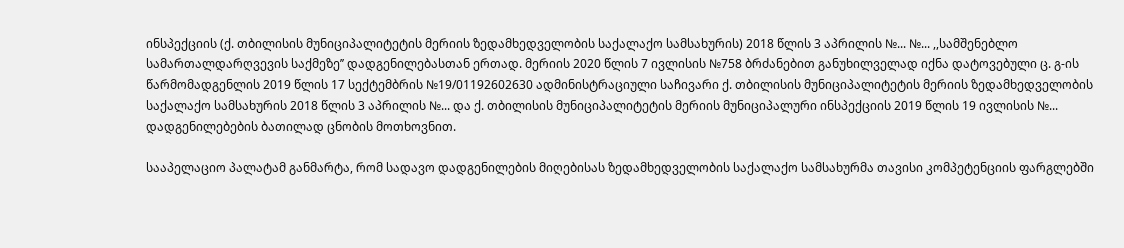ინსპექციის (ქ. თბილისის მუნიციპალიტეტის მერიის ზედამხედველობის საქალაქო სამსახურის) 2018 წლის 3 აპრილის №... №... ,,სამშენებლო სამართალდარღვევის საქმეზე’’ დადგენილებასთან ერთად. მერიის 2020 წლის 7 ივლისის №758 ბრძანებით განუხილველად იქნა დატოვებული ც. გ-ის წარმომადგენლის 2019 წლის 17 სექტემბრის №19/01192602630 ადმინისტრაციული საჩივარი ქ. თბილისის მუნიციპალიტეტის მერიის ზედამხედველობის საქალაქო სამსახურის 2018 წლის 3 აპრილის №... და ქ. თბილისის მუნიციპალიტეტის მერიის მუნიციპალური ინსპექციის 2019 წლის 19 ივლისის №... დადგენილებების ბათილად ცნობის მოთხოვნით.

სააპელაციო პალატამ განმარტა, რომ სადავო დადგენილების მიღებისას ზედამხედველობის საქალაქო სამსახურმა თავისი კომპეტენციის ფარგლებში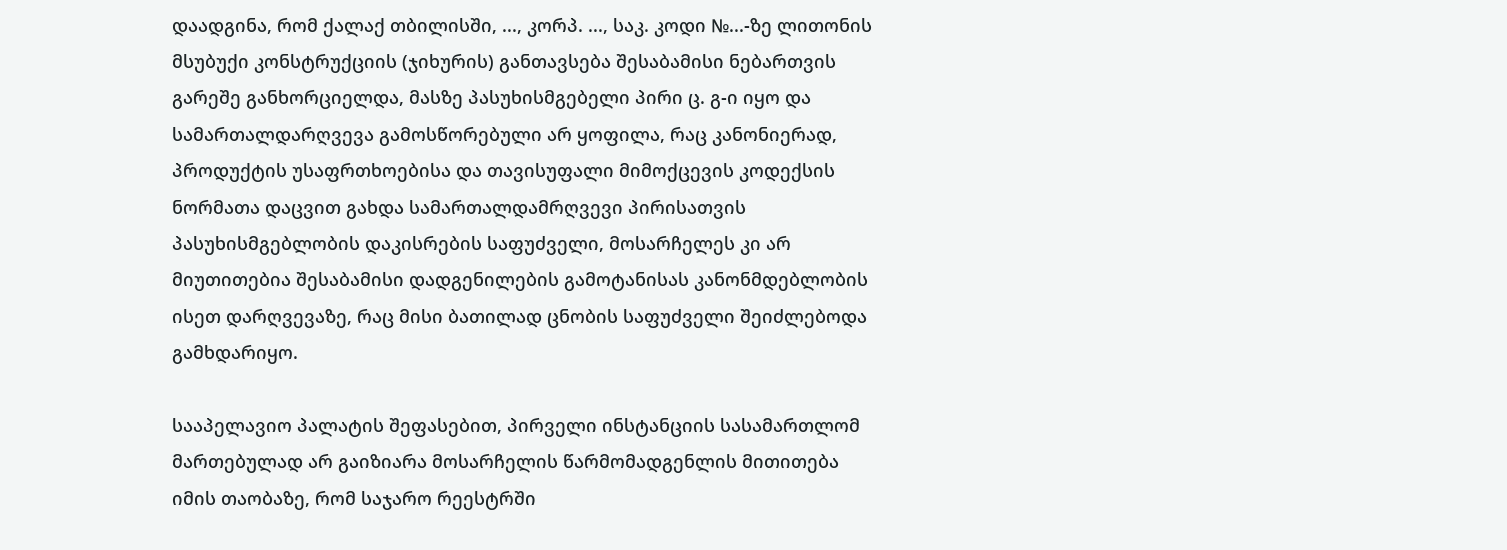დაადგინა, რომ ქალაქ თბილისში, ..., კორპ. ..., საკ. კოდი №...-ზე ლითონის მსუბუქი კონსტრუქციის (ჯიხურის) განთავსება შესაბამისი ნებართვის გარეშე განხორციელდა, მასზე პასუხისმგებელი პირი ც. გ-ი იყო და სამართალდარღვევა გამოსწორებული არ ყოფილა, რაც კანონიერად, პროდუქტის უსაფრთხოებისა და თავისუფალი მიმოქცევის კოდექსის ნორმათა დაცვით გახდა სამართალდამრღვევი პირისათვის პასუხისმგებლობის დაკისრების საფუძველი, მოსარჩელეს კი არ მიუთითებია შესაბამისი დადგენილების გამოტანისას კანონმდებლობის ისეთ დარღვევაზე, რაც მისი ბათილად ცნობის საფუძველი შეიძლებოდა გამხდარიყო.

სააპელავიო პალატის შეფასებით, პირველი ინსტანციის სასამართლომ მართებულად არ გაიზიარა მოსარჩელის წარმომადგენლის მითითება იმის თაობაზე, რომ საჯარო რეესტრში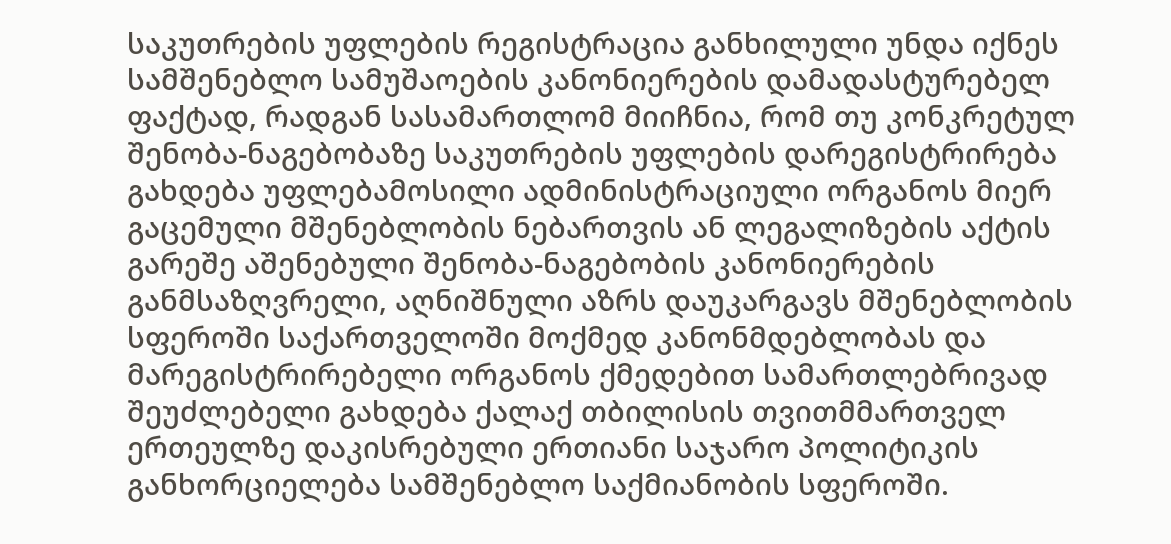საკუთრების უფლების რეგისტრაცია განხილული უნდა იქნეს სამშენებლო სამუშაოების კანონიერების დამადასტურებელ ფაქტად, რადგან სასამართლომ მიიჩნია, რომ თუ კონკრეტულ შენობა-ნაგებობაზე საკუთრების უფლების დარეგისტრირება გახდება უფლებამოსილი ადმინისტრაციული ორგანოს მიერ გაცემული მშენებლობის ნებართვის ან ლეგალიზების აქტის გარეშე აშენებული შენობა-ნაგებობის კანონიერების განმსაზღვრელი, აღნიშნული აზრს დაუკარგავს მშენებლობის სფეროში საქართველოში მოქმედ კანონმდებლობას და მარეგისტრირებელი ორგანოს ქმედებით სამართლებრივად შეუძლებელი გახდება ქალაქ თბილისის თვითმმართველ ერთეულზე დაკისრებული ერთიანი საჯარო პოლიტიკის განხორციელება სამშენებლო საქმიანობის სფეროში.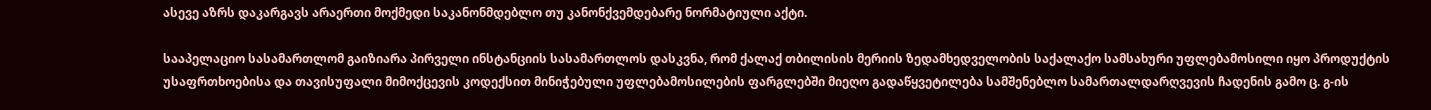ასევე აზრს დაკარგავს არაერთი მოქმედი საკანონმდებლო თუ კანონქვემდებარე ნორმატიული აქტი.

სააპელაციო სასამართლომ გაიზიარა პირველი ინსტანციის სასამართლოს დასკვნა, რომ ქალაქ თბილისის მერიის ზედამხედველობის საქალაქო სამსახური უფლებამოსილი იყო პროდუქტის უსაფრთხოებისა და თავისუფალი მიმოქცევის კოდექსით მინიჭებული უფლებამოსილების ფარგლებში მიეღო გადაწყვეტილება სამშენებლო სამართალდარღვევის ჩადენის გამო ც. გ-ის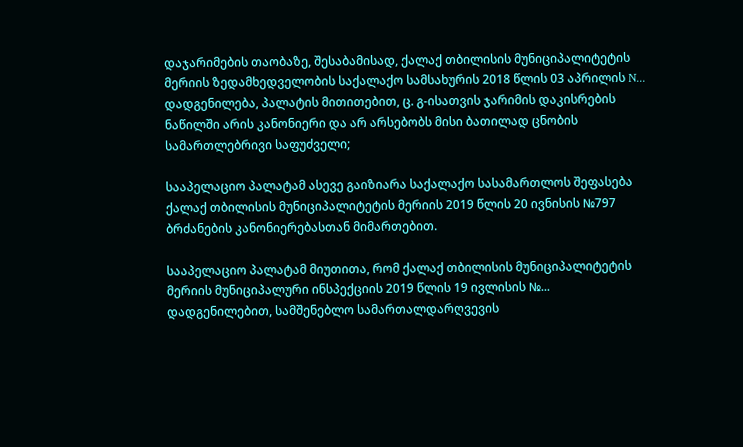დაჯარიმების თაობაზე, შესაბამისად, ქალაქ თბილისის მუნიციპალიტეტის მერიის ზედამხედველობის საქალაქო სამსახურის 2018 წლის 03 აპრილის N... დადგენილება, პალატის მითითებით, ც. გ-ისათვის ჯარიმის დაკისრების ნაწილში არის კანონიერი და არ არსებობს მისი ბათილად ცნობის სამართლებრივი საფუძველი;

სააპელაციო პალატამ ასევე გაიზიარა საქალაქო სასამართლოს შეფასება ქალაქ თბილისის მუნიციპალიტეტის მერიის 2019 წლის 20 ივნისის №797 ბრძანების კანონიერებასთან მიმართებით.

სააპელაციო პალატამ მიუთითა, რომ ქალაქ თბილისის მუნიციპალიტეტის მერიის მუნიციპალური ინსპექციის 2019 წლის 19 ივლისის №... დადგენილებით, სამშენებლო სამართალდარღვევის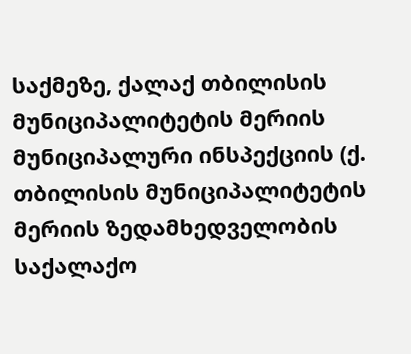საქმეზე, ქალაქ თბილისის მუნიციპალიტეტის მერიის მუნიციპალური ინსპექციის (ქ. თბილისის მუნიციპალიტეტის მერიის ზედამხედველობის საქალაქო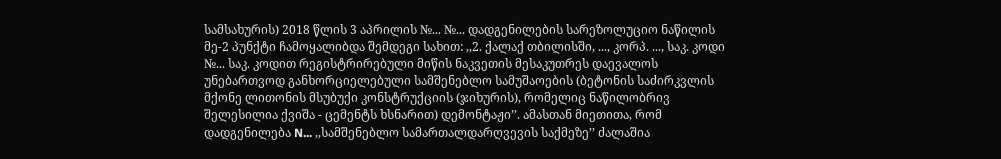სამსახურის) 2018 წლის 3 აპრილის №... №... დადგენილების სარეზოლუციო ნაწილის მე-2 პუნქტი ჩამოყალიბდა შემდეგი სახით: ,,2. ქალაქ თბილისში, ..., კორპ. ..., საკ. კოდი №... საკ. კოდით რეგისტრირებული მიწის ნაკვეთის მესაკუთრეს დაევალოს უნებართვოდ განხორციელებული სამშენებლო სამუშაოების (ბეტონის საძირკვლის მქონე ლითონის მსუბუქი კონსტრუქციის (ჯიხურის), რომელიც ნაწილობრივ შელესილია ქვიშა - ცემენტს ხსნარით) დემონტაჟი’’. ამასთან მიეთითა, რომ დადგენილება N... ,,სამშენებლო სამართალდარღვევის საქმეზე’’ ძალაშია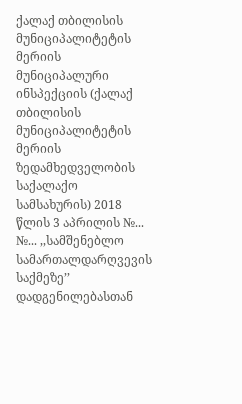ქალაქ თბილისის მუნიციპალიტეტის მერიის მუნიციპალური ინსპექციის (ქალაქ თბილისის მუნიციპალიტეტის მერიის ზედამხედველობის საქალაქო სამსახურის) 2018 წლის 3 აპრილის №... №... ,,სამშენებლო სამართალდარღვევის საქმეზე’’ დადგენილებასთან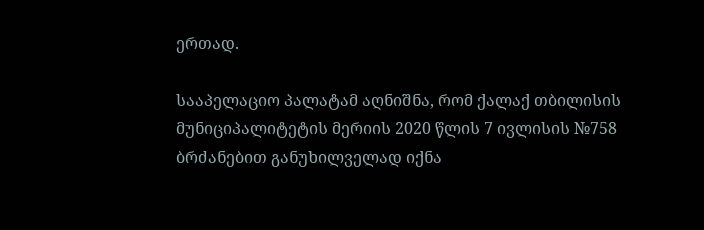ერთად.

სააპელაციო პალატამ აღნიშნა, რომ ქალაქ თბილისის მუნიციპალიტეტის მერიის 2020 წლის 7 ივლისის №758 ბრძანებით განუხილველად იქნა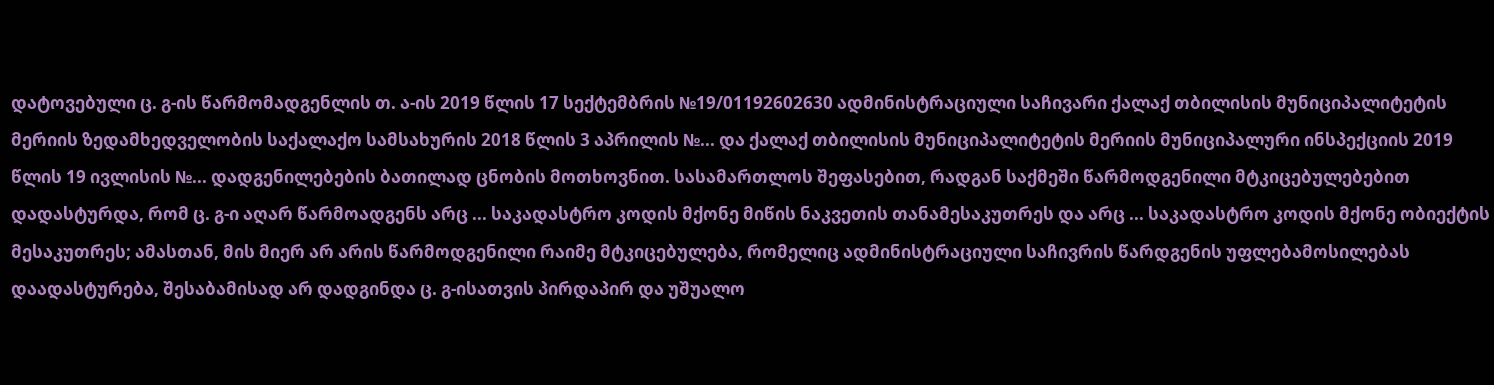დატოვებული ც. გ-ის წარმომადგენლის თ. ა-ის 2019 წლის 17 სექტემბრის №19/01192602630 ადმინისტრაციული საჩივარი ქალაქ თბილისის მუნიციპალიტეტის მერიის ზედამხედველობის საქალაქო სამსახურის 2018 წლის 3 აპრილის №... და ქალაქ თბილისის მუნიციპალიტეტის მერიის მუნიციპალური ინსპექციის 2019 წლის 19 ივლისის №... დადგენილებების ბათილად ცნობის მოთხოვნით. სასამართლოს შეფასებით, რადგან საქმეში წარმოდგენილი მტკიცებულებებით დადასტურდა, რომ ც. გ-ი აღარ წარმოადგენს არც ... საკადასტრო კოდის მქონე მიწის ნაკვეთის თანამესაკუთრეს და არც ... საკადასტრო კოდის მქონე ობიექტის მესაკუთრეს; ამასთან, მის მიერ არ არის წარმოდგენილი რაიმე მტკიცებულება, რომელიც ადმინისტრაციული საჩივრის წარდგენის უფლებამოსილებას დაადასტურება, შესაბამისად არ დადგინდა ც. გ-ისათვის პირდაპირ და უშუალო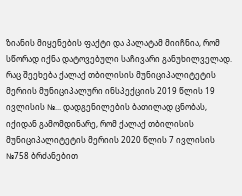ზიანის მიყენების ფაქტი და პალატამ მიიჩნია, რომ სწორად იქნა დატოვებული საჩივარი განუხილველად. რაც შეეხება ქალაქ თბილისის მუნიციპალიტეტის მერიის მუნიციპალური ინსპექციის 2019 წლის 19 ივლისის №... დადგენილების ბათილად ცნობას, იქიდან გამომდინარე, რომ ქალაქ თბილისის მუნიციპალიტეტის მერიის 2020 წლის 7 ივლისის №758 ბრძანებით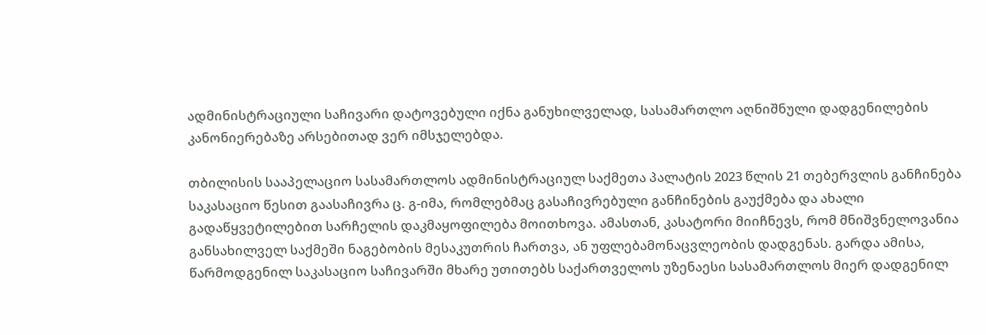ადმინისტრაციული საჩივარი დატოვებული იქნა განუხილველად, სასამართლო აღნიშნული დადგენილების კანონიერებაზე არსებითად ვერ იმსჯელებდა.

თბილისის სააპელაციო სასამართლოს ადმინისტრაციულ საქმეთა პალატის 2023 წლის 21 თებერვლის განჩინება საკასაციო წესით გაასაჩივრა ც. გ-იმა, რომლებმაც გასაჩივრებული განჩინების გაუქმება და ახალი გადაწყვეტილებით სარჩელის დაკმაყოფილება მოითხოვა. ამასთან, კასატორი მიიჩნევს, რომ მნიშვნელოვანია განსახილველ საქმეში ნაგებობის მესაკუთრის ჩართვა, ან უფლებამონაცვლეობის დადგენას. გარდა ამისა, წარმოდგენილ საკასაციო საჩივარში მხარე უთითებს საქართველოს უზენაესი სასამართლოს მიერ დადგენილ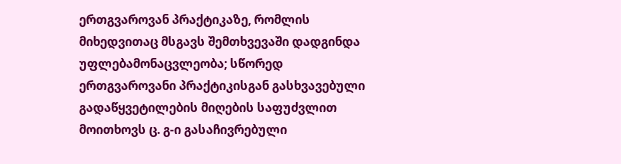ერთგვაროვან პრაქტიკაზე, რომლის მიხედვითაც მსგავს შემთხვევაში დადგინდა უფლებამონაცვლეობა; სწორედ ერთგვაროვანი პრაქტიკისგან გასხვავებული გადაწყვეტილების მიღების საფუძვლით მოითხოვს ც. გ-ი გასაჩივრებული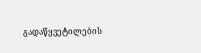გადაწყვეტილების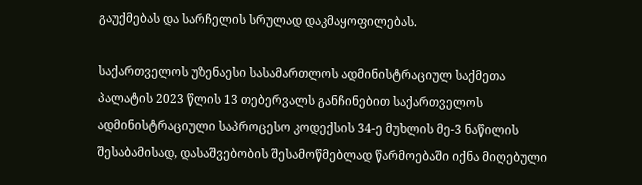გაუქმებას და სარჩელის სრულად დაკმაყოფილებას.

საქართველოს უზენაესი სასამართლოს ადმინისტრაციულ საქმეთა პალატის 2023 წლის 13 თებერვალს განჩინებით საქართველოს ადმინისტრაციული საპროცესო კოდექსის 34-ე მუხლის მე-3 ნაწილის შესაბამისად, დასაშვებობის შესამოწმებლად წარმოებაში იქნა მიღებული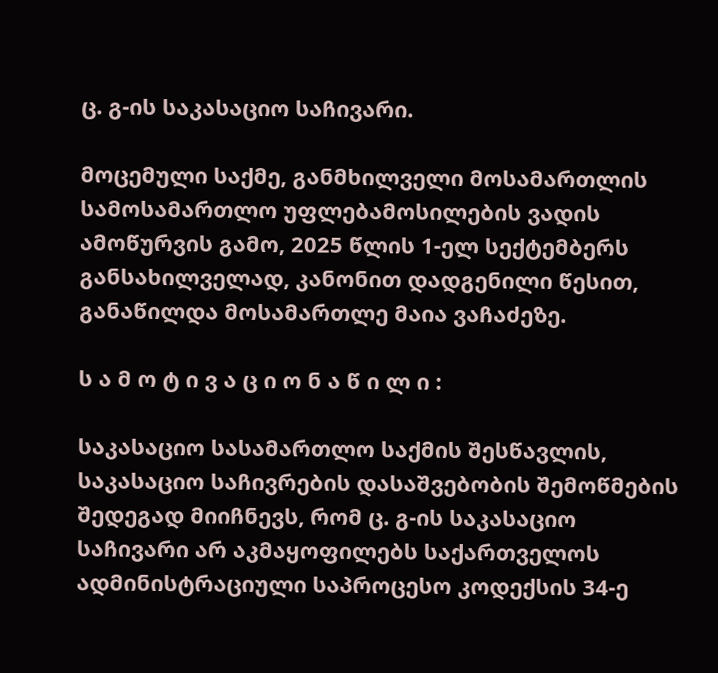ც. გ-ის საკასაციო საჩივარი.

მოცემული საქმე, განმხილველი მოსამართლის სამოსამართლო უფლებამოსილების ვადის ამოწურვის გამო, 2025 წლის 1-ელ სექტემბერს განსახილველად, კანონით დადგენილი წესით, განაწილდა მოსამართლე მაია ვაჩაძეზე.

ს ა მ ო ტ ი ვ ა ც ი ო ნ ა წ ი ლ ი :

საკასაციო სასამართლო საქმის შესწავლის, საკასაციო საჩივრების დასაშვებობის შემოწმების შედეგად მიიჩნევს, რომ ც. გ-ის საკასაციო საჩივარი არ აკმაყოფილებს საქართველოს ადმინისტრაციული საპროცესო კოდექსის 34-ე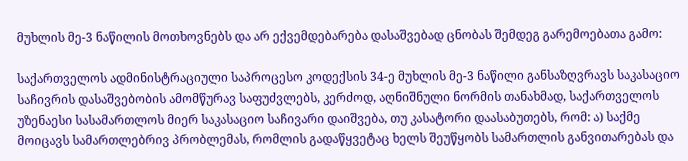მუხლის მე-3 ნაწილის მოთხოვნებს და არ ექვემდებარება დასაშვებად ცნობას შემდეგ გარემოებათა გამო:

საქართველოს ადმინისტრაციული საპროცესო კოდექსის 34-ე მუხლის მე-3 ნაწილი განსაზღვრავს საკასაციო საჩივრის დასაშვებობის ამომწურავ საფუძვლებს, კერძოდ, აღნიშნული ნორმის თანახმად, საქართველოს უზენაესი სასამართლოს მიერ საკასაციო საჩივარი დაიშვება, თუ კასატორი დაასაბუთებს, რომ: ა) საქმე მოიცავს სამართლებრივ პრობლემას, რომლის გადაწყვეტაც ხელს შეუწყობს სამართლის განვითარებას და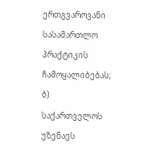ერთგვაროვანი სასამართლო პრაქტიკის ჩამოყალიბებას; ბ) საქართველოს უზენაეს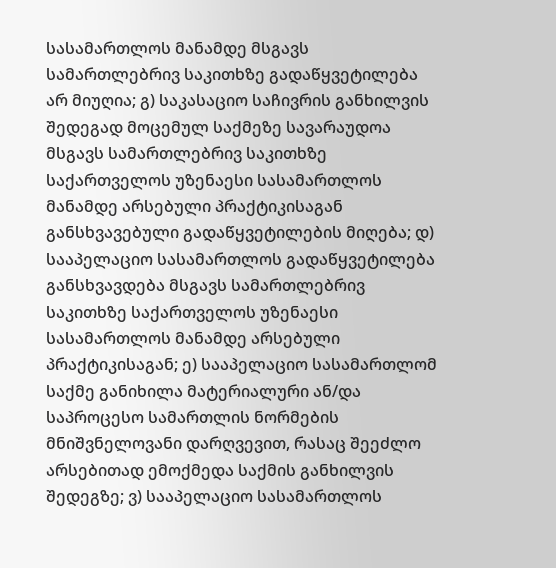სასამართლოს მანამდე მსგავს სამართლებრივ საკითხზე გადაწყვეტილება არ მიუღია; გ) საკასაციო საჩივრის განხილვის შედეგად მოცემულ საქმეზე სავარაუდოა მსგავს სამართლებრივ საკითხზე საქართველოს უზენაესი სასამართლოს მანამდე არსებული პრაქტიკისაგან განსხვავებული გადაწყვეტილების მიღება; დ) სააპელაციო სასამართლოს გადაწყვეტილება განსხვავდება მსგავს სამართლებრივ საკითხზე საქართველოს უზენაესი სასამართლოს მანამდე არსებული პრაქტიკისაგან; ე) სააპელაციო სასამართლომ საქმე განიხილა მატერიალური ან/და საპროცესო სამართლის ნორმების მნიშვნელოვანი დარღვევით, რასაც შეეძლო არსებითად ემოქმედა საქმის განხილვის შედეგზე; ვ) სააპელაციო სასამართლოს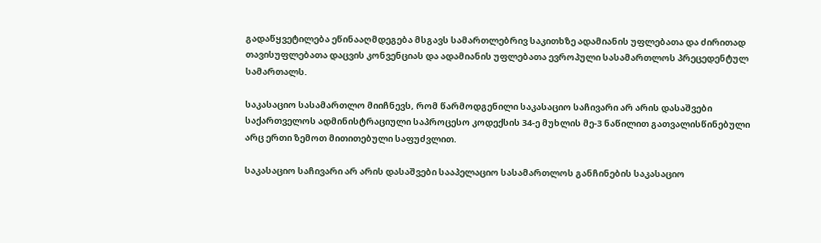გადაწყვეტილება ეწინააღმდეგება მსგავს სამართლებრივ საკითხზე ადამიანის უფლებათა და ძირითად თავისუფლებათა დაცვის კონვენციას და ადამიანის უფლებათა ევროპული სასამართლოს პრეცედენტულ სამართალს.

საკასაციო სასამართლო მიიჩნევს, რომ წარმოდგენილი საკასაციო საჩივარი არ არის დასაშვები საქართველოს ადმინისტრაციული საპროცესო კოდექსის 34-ე მუხლის მე-3 ნაწილით გათვალისწინებული არც ერთი ზემოთ მითითებული საფუძვლით.

საკასაციო საჩივარი არ არის დასაშვები სააპელაციო სასამართლოს განჩინების საკასაციო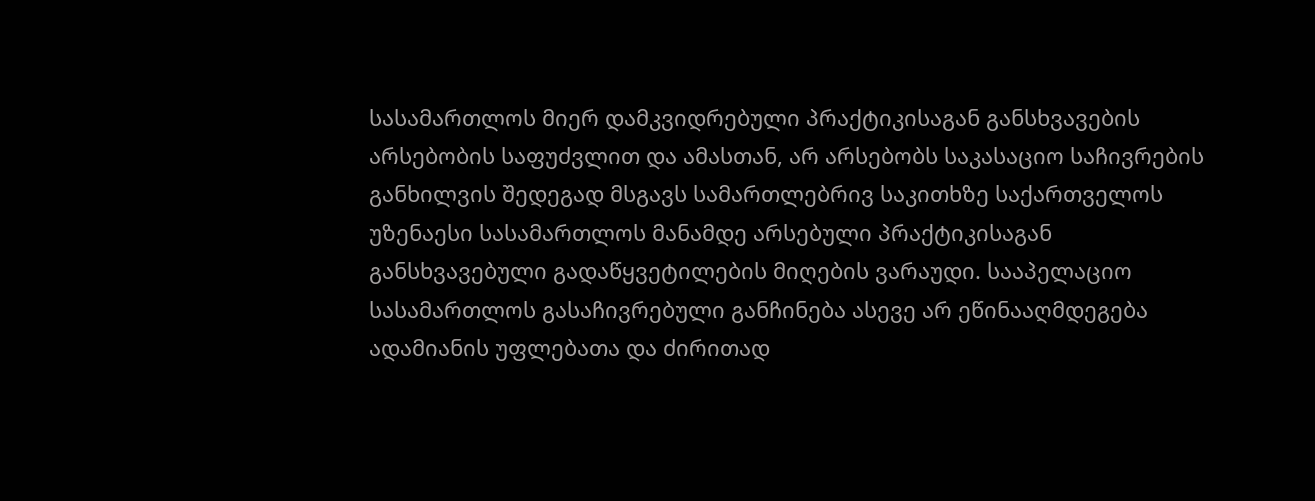სასამართლოს მიერ დამკვიდრებული პრაქტიკისაგან განსხვავების არსებობის საფუძვლით და ამასთან, არ არსებობს საკასაციო საჩივრების განხილვის შედეგად მსგავს სამართლებრივ საკითხზე საქართველოს უზენაესი სასამართლოს მანამდე არსებული პრაქტიკისაგან განსხვავებული გადაწყვეტილების მიღების ვარაუდი. სააპელაციო სასამართლოს გასაჩივრებული განჩინება ასევე არ ეწინააღმდეგება ადამიანის უფლებათა და ძირითად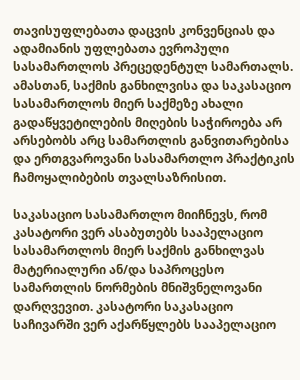თავისუფლებათა დაცვის კონვენციას და ადამიანის უფლებათა ევროპული სასამართლოს პრეცედენტულ სამართალს. ამასთან, საქმის განხილვისა და საკასაციო სასამართლოს მიერ საქმეზე ახალი გადაწყვეტილების მიღების საჭიროება არ არსებობს არც სამართლის განვითარებისა და ერთგვაროვანი სასამართლო პრაქტიკის ჩამოყალიბების თვალსაზრისით.

საკასაციო სასამართლო მიიჩნევს, რომ კასატორი ვერ ასაბუთებს სააპელაციო სასამართლოს მიერ საქმის განხილვას მატერიალური ან/და საპროცესო სამართლის ნორმების მნიშვნელოვანი დარღვევით. კასატორი საკასაციო საჩივარში ვერ აქარწყლებს სააპელაციო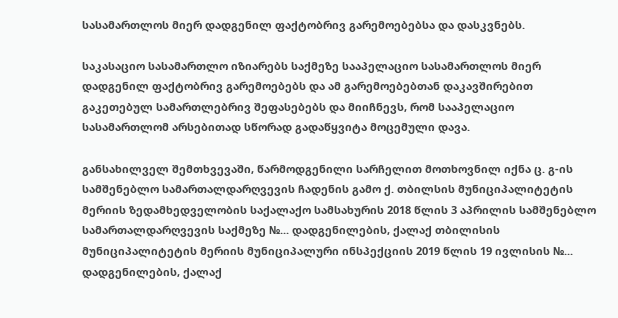სასამართლოს მიერ დადგენილ ფაქტობრივ გარემოებებსა და დასკვნებს.

საკასაციო სასამართლო იზიარებს საქმეზე სააპელაციო სასამართლოს მიერ დადგენილ ფაქტობრივ გარემოებებს და ამ გარემოებებთან დაკავშირებით გაკეთებულ სამართლებრივ შეფასებებს და მიიჩნევს, რომ სააპელაციო სასამართლომ არსებითად სწორად გადაწყვიტა მოცემული დავა.

განსახილველ შემთხვევაში, წარმოდგენილი სარჩელით მოთხოვნილ იქნა ც. გ-ის სამშენებლო სამართალდარღვევის ჩადენის გამო ქ. თბილსის მუნიციპალიტეტის მერიის ზედამხედველობის საქალაქო სამსახურის 2018 წლის 3 აპრილის სამშენებლო სამართალდარღვევის საქმეზე №... დადგენილების, ქალაქ თბილისის მუნიციპალიტეტის მერიის მუნიციპალური ინსპექციის 2019 წლის 19 ივლისის №... დადგენილების, ქალაქ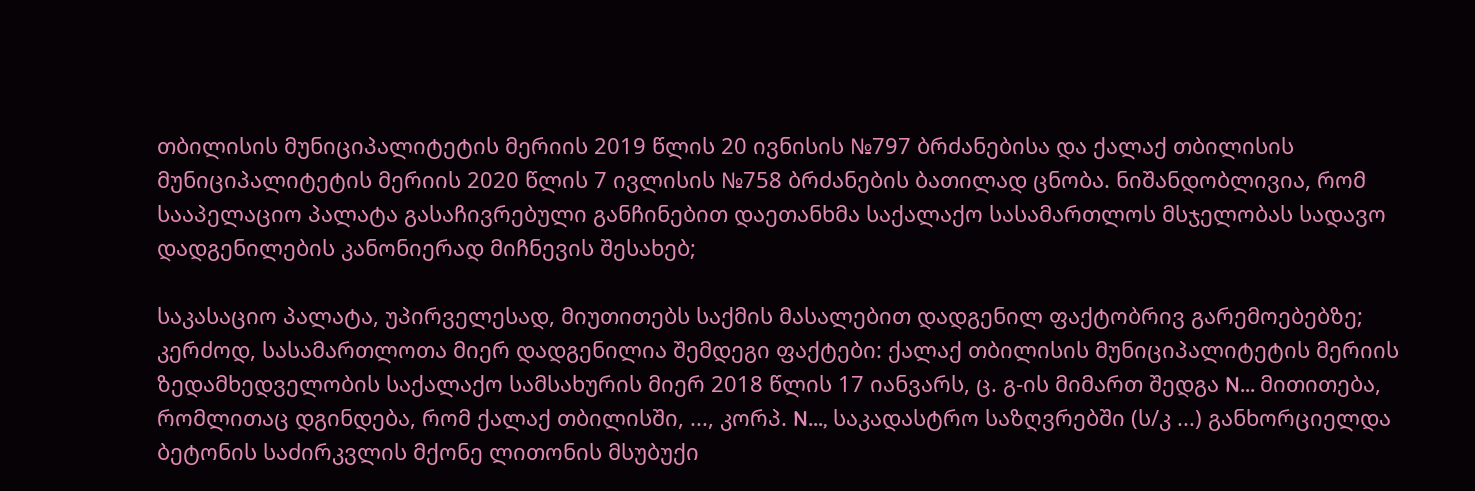თბილისის მუნიციპალიტეტის მერიის 2019 წლის 20 ივნისის №797 ბრძანებისა და ქალაქ თბილისის მუნიციპალიტეტის მერიის 2020 წლის 7 ივლისის №758 ბრძანების ბათილად ცნობა. ნიშანდობლივია, რომ სააპელაციო პალატა გასაჩივრებული განჩინებით დაეთანხმა საქალაქო სასამართლოს მსჯელობას სადავო დადგენილების კანონიერად მიჩნევის შესახებ;

საკასაციო პალატა, უპირველესად, მიუთითებს საქმის მასალებით დადგენილ ფაქტობრივ გარემოებებზე; კერძოდ, სასამართლოთა მიერ დადგენილია შემდეგი ფაქტები: ქალაქ თბილისის მუნიციპალიტეტის მერიის ზედამხედველობის საქალაქო სამსახურის მიერ 2018 წლის 17 იანვარს, ც. გ-ის მიმართ შედგა N... მითითება, რომლითაც დგინდება, რომ ქალაქ თბილისში, ..., კორპ. N..., საკადასტრო საზღვრებში (ს/კ ...) განხორციელდა ბეტონის საძირკვლის მქონე ლითონის მსუბუქი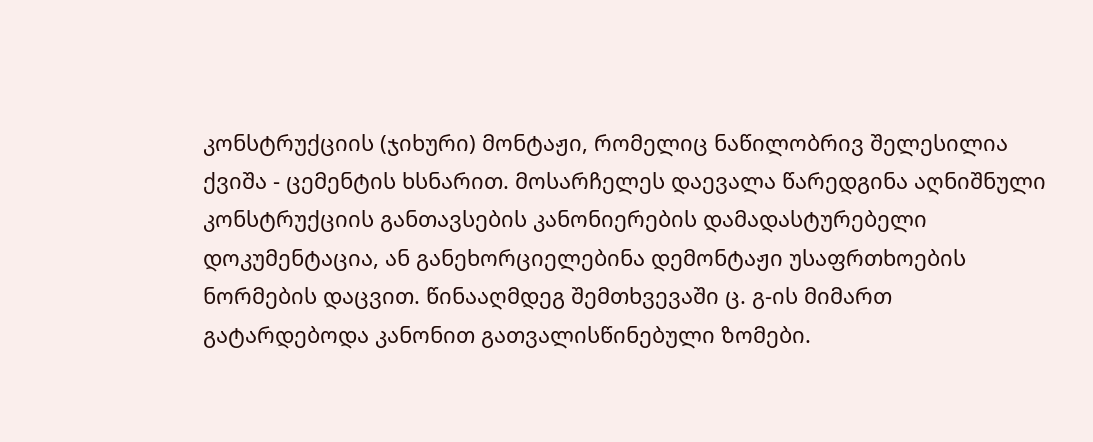კონსტრუქციის (ჯიხური) მონტაჟი, რომელიც ნაწილობრივ შელესილია ქვიშა - ცემენტის ხსნარით. მოსარჩელეს დაევალა წარედგინა აღნიშნული კონსტრუქციის განთავსების კანონიერების დამადასტურებელი დოკუმენტაცია, ან განეხორციელებინა დემონტაჟი უსაფრთხოების ნორმების დაცვით. წინააღმდეგ შემთხვევაში ც. გ-ის მიმართ გატარდებოდა კანონით გათვალისწინებული ზომები.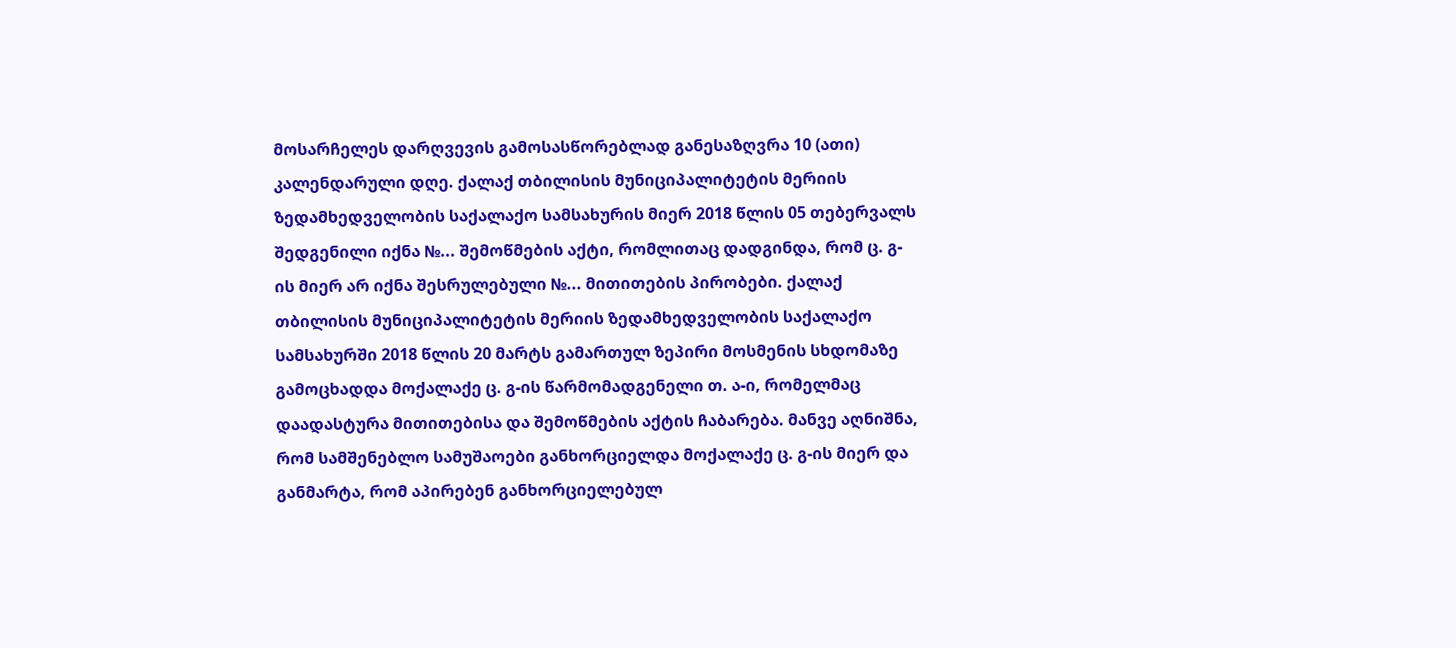მოსარჩელეს დარღვევის გამოსასწორებლად განესაზღვრა 10 (ათი) კალენდარული დღე. ქალაქ თბილისის მუნიციპალიტეტის მერიის ზედამხედველობის საქალაქო სამსახურის მიერ 2018 წლის 05 თებერვალს შედგენილი იქნა №... შემოწმების აქტი, რომლითაც დადგინდა, რომ ც. გ-ის მიერ არ იქნა შესრულებული №... მითითების პირობები. ქალაქ თბილისის მუნიციპალიტეტის მერიის ზედამხედველობის საქალაქო სამსახურში 2018 წლის 20 მარტს გამართულ ზეპირი მოსმენის სხდომაზე გამოცხადდა მოქალაქე ც. გ-ის წარმომადგენელი თ. ა-ი, რომელმაც დაადასტურა მითითებისა და შემოწმების აქტის ჩაბარება. მანვე აღნიშნა, რომ სამშენებლო სამუშაოები განხორციელდა მოქალაქე ც. გ-ის მიერ და განმარტა, რომ აპირებენ განხორციელებულ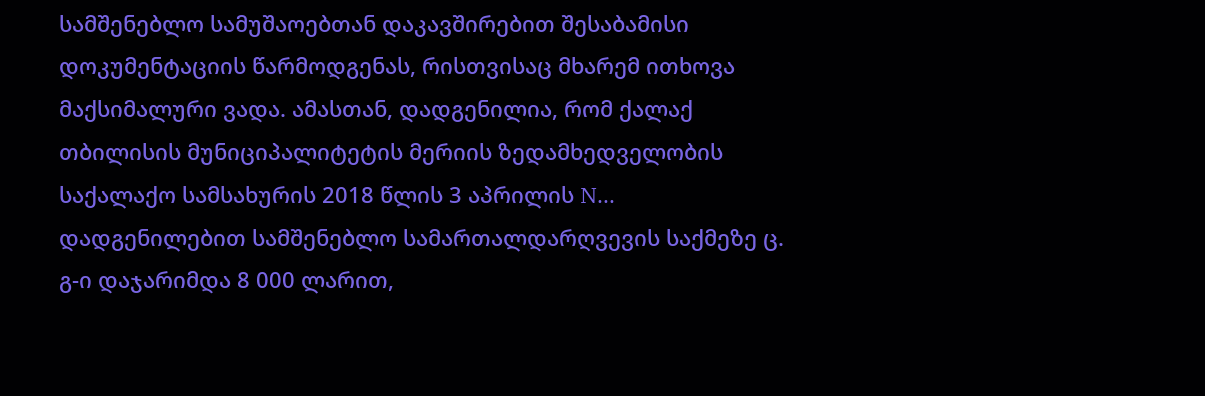სამშენებლო სამუშაოებთან დაკავშირებით შესაბამისი დოკუმენტაციის წარმოდგენას, რისთვისაც მხარემ ითხოვა მაქსიმალური ვადა. ამასთან, დადგენილია, რომ ქალაქ თბილისის მუნიციპალიტეტის მერიის ზედამხედველობის საქალაქო სამსახურის 2018 წლის 3 აპრილის N... დადგენილებით სამშენებლო სამართალდარღვევის საქმეზე ც. გ-ი დაჯარიმდა 8 000 ლარით,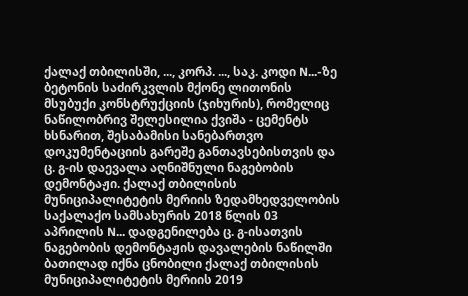ქალაქ თბილისში, ..., კორპ. ..., საკ. კოდი N...-ზე ბეტონის საძირკვლის მქონე ლითონის მსუბუქი კონსტრუქციის (ჯიხურის), რომელიც ნაწილობრივ შელესილია ქვიშა - ცემენტს ხსნარით, შესაბამისი სანებართვო დოკუმენტაციის გარეშე განთავსებისთვის და ც. გ-ის დაევალა აღნიშნული ნაგებობის დემონტაჟი. ქალაქ თბილისის მუნიციპალიტეტის მერიის ზედამხედველობის საქალაქო სამსახურის 2018 წლის 03 აპრილის N... დადგენილება ც. გ-ისათვის ნაგებობის დემონტაჟის დავალების ნაწილში ბათილად იქნა ცნობილი ქალაქ თბილისის მუნიციპალიტეტის მერიის 2019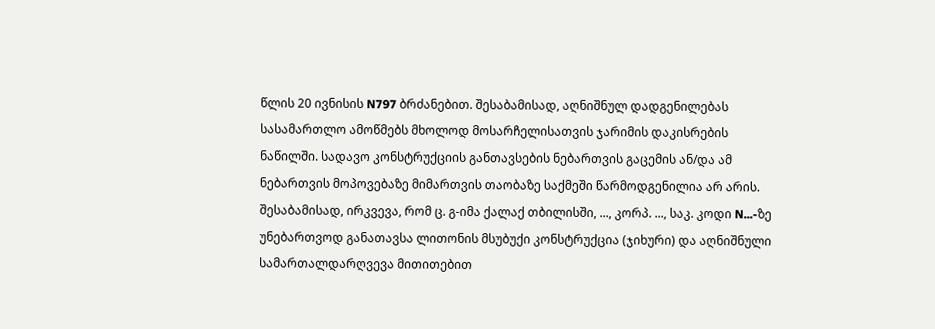წლის 20 ივნისის N797 ბრძანებით. შესაბამისად, აღნიშნულ დადგენილებას სასამართლო ამოწმებს მხოლოდ მოსარჩელისათვის ჯარიმის დაკისრების ნაწილში. სადავო კონსტრუქციის განთავსების ნებართვის გაცემის ან/და ამ ნებართვის მოპოვებაზე მიმართვის თაობაზე საქმეში წარმოდგენილია არ არის. შესაბამისად, ირკვევა, რომ ც. გ-იმა ქალაქ თბილისში, ..., კორპ. ..., საკ. კოდი N...-ზე უნებართვოდ განათავსა ლითონის მსუბუქი კონსტრუქცია (ჯიხური) და აღნიშნული სამართალდარღვევა მითითებით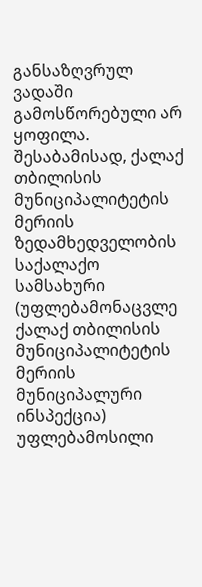განსაზღვრულ ვადაში გამოსწორებული არ ყოფილა. შესაბამისად, ქალაქ თბილისის მუნიციპალიტეტის მერიის ზედამხედველობის საქალაქო სამსახური (უფლებამონაცვლე ქალაქ თბილისის მუნიციპალიტეტის მერიის მუნიციპალური ინსპექცია) უფლებამოსილი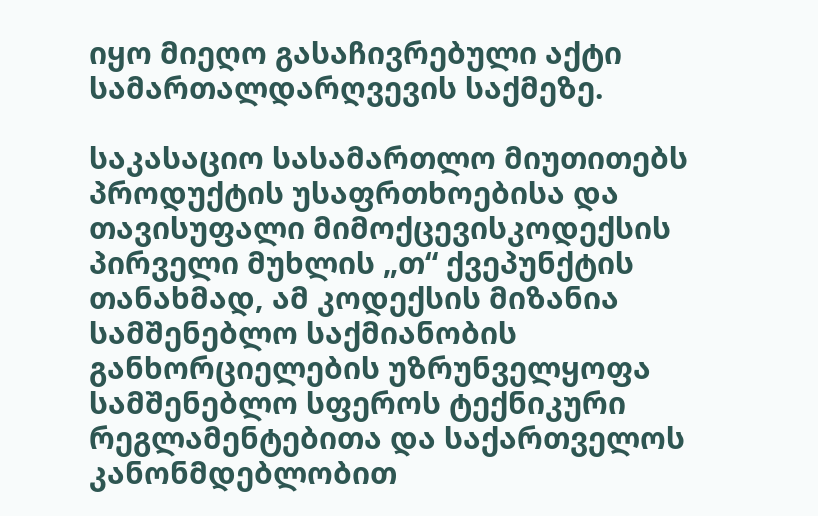იყო მიეღო გასაჩივრებული აქტი სამართალდარღვევის საქმეზე.

საკასაციო სასამართლო მიუთითებს პროდუქტის უსაფრთხოებისა და თავისუფალი მიმოქცევისკოდექსის პირველი მუხლის „თ“ ქვეპუნქტის თანახმად, ამ კოდექსის მიზანია სამშენებლო საქმიანობის განხორციელების უზრუნველყოფა სამშენებლო სფეროს ტექნიკური რეგლამენტებითა და საქართველოს კანონმდებლობით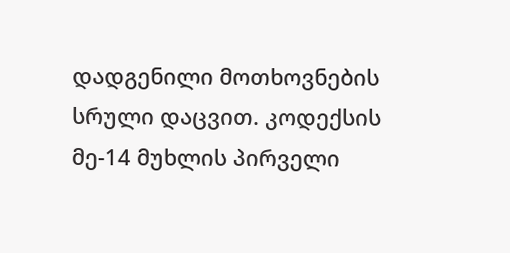დადგენილი მოთხოვნების სრული დაცვით. კოდექსის მე-14 მუხლის პირველი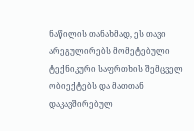ნაწილის თანახმად, ეს თავი არეგულირებს მომეტებული ტექნიკური საფრთხის შემცველ ობიექტებს და მათთან დაკავშირებულ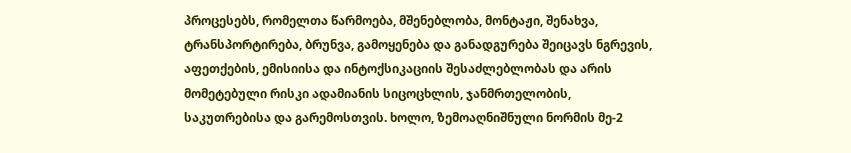პროცესებს, რომელთა წარმოება, მშენებლობა, მონტაჟი, შენახვა, ტრანსპორტირება, ბრუნვა, გამოყენება და განადგურება შეიცავს ნგრევის, აფეთქების, ემისიისა და ინტოქსიკაციის შესაძლებლობას და არის მომეტებული რისკი ადამიანის სიცოცხლის, ჯანმრთელობის, საკუთრებისა და გარემოსთვის. ხოლო, ზემოაღნიშნული ნორმის მე-2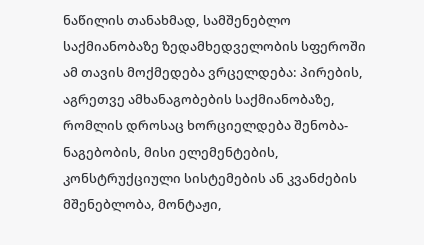ნაწილის თანახმად, სამშენებლო საქმიანობაზე ზედამხედველობის სფეროში ამ თავის მოქმედება ვრცელდება: პირების, აგრეთვე ამხანაგობების საქმიანობაზე, რომლის დროსაც ხორციელდება შენობა-ნაგებობის, მისი ელემენტების, კონსტრუქციული სისტემების ან კვანძების მშენებლობა, მონტაჟი,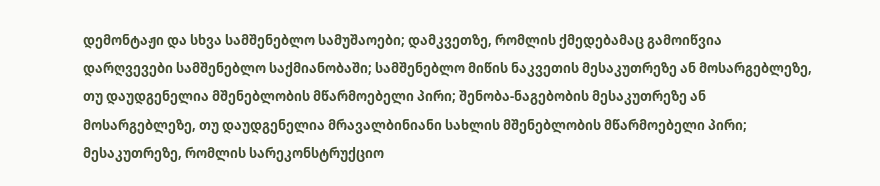დემონტაჟი და სხვა სამშენებლო სამუშაოები; დამკვეთზე, რომლის ქმედებამაც გამოიწვია დარღვევები სამშენებლო საქმიანობაში; სამშენებლო მიწის ნაკვეთის მესაკუთრეზე ან მოსარგებლეზე, თუ დაუდგენელია მშენებლობის მწარმოებელი პირი; შენობა-ნაგებობის მესაკუთრეზე ან მოსარგებლეზე, თუ დაუდგენელია მრავალბინიანი სახლის მშენებლობის მწარმოებელი პირი; მესაკუთრეზე, რომლის სარეკონსტრუქციო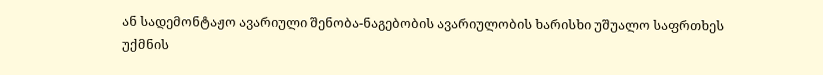ან სადემონტაჟო ავარიული შენობა-ნაგებობის ავარიულობის ხარისხი უშუალო საფრთხეს უქმნის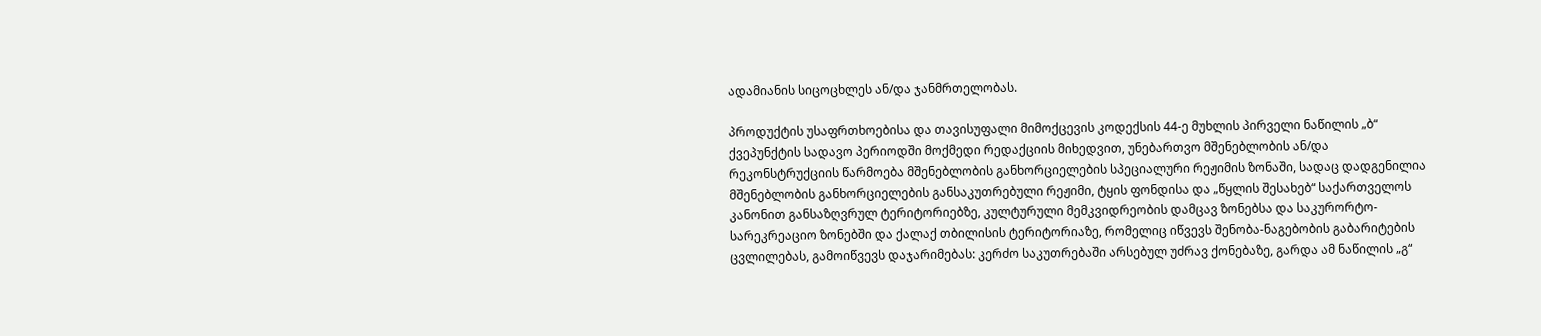ადამიანის სიცოცხლეს ან/და ჯანმრთელობას.

პროდუქტის უსაფრთხოებისა და თავისუფალი მიმოქცევის კოდექსის 44-ე მუხლის პირველი ნაწილის „ბ“ ქვეპუნქტის სადავო პერიოდში მოქმედი რედაქციის მიხედვით, უნებართვო მშენებლობის ან/და რეკონსტრუქციის წარმოება მშენებლობის განხორციელების სპეციალური რეჟიმის ზონაში, სადაც დადგენილია მშენებლობის განხორციელების განსაკუთრებული რეჟიმი, ტყის ფონდისა და „წყლის შესახებ“ საქართველოს კანონით განსაზღვრულ ტერიტორიებზე, კულტურული მემკვიდრეობის დამცავ ზონებსა და საკურორტო-სარეკრეაციო ზონებში და ქალაქ თბილისის ტერიტორიაზე, რომელიც იწვევს შენობა-ნაგებობის გაბარიტების ცვლილებას, გამოიწვევს დაჯარიმებას: კერძო საკუთრებაში არსებულ უძრავ ქონებაზე, გარდა ამ ნაწილის „გ“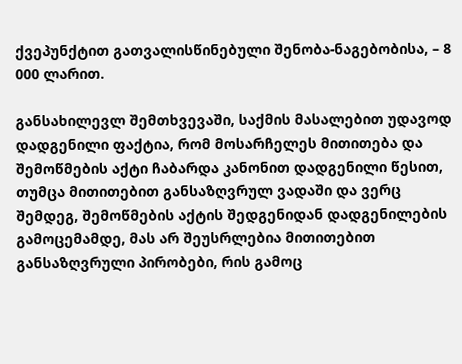ქვეპუნქტით გათვალისწინებული შენობა-ნაგებობისა, – 8 000 ლარით.

განსახილევლ შემთხვევაში, საქმის მასალებით უდავოდ დადგენილი ფაქტია, რომ მოსარჩელეს მითითება და შემოწმების აქტი ჩაბარდა კანონით დადგენილი წესით, თუმცა მითითებით განსაზღვრულ ვადაში და ვერც შემდეგ, შემოწმების აქტის შედგენიდან დადგენილების გამოცემამდე, მას არ შეუსრლებია მითითებით განსაზღვრული პირობები, რის გამოც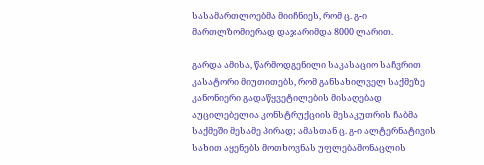სასამართლოებმა მიიჩნიეს, რომ ც. გ-ი მართლზომიერად დაჯარიმდა 8000 ლარით.

გარდა ამისა, წარმოდგენილი საკასაციო საჩვრით კასატორი მიუთითებს, რომ განსახილველ საქმეზე კანონიერი გადაწყვეტილების მისაღებად აუცილებელია კონსტრუქციის მესაკუთრის ჩაბმა საქმეში მესამე პირად; ამასთან ც. გ-ი ალტერნატივის სახით აყენებს მოთხოვნას უფლებამონაცლის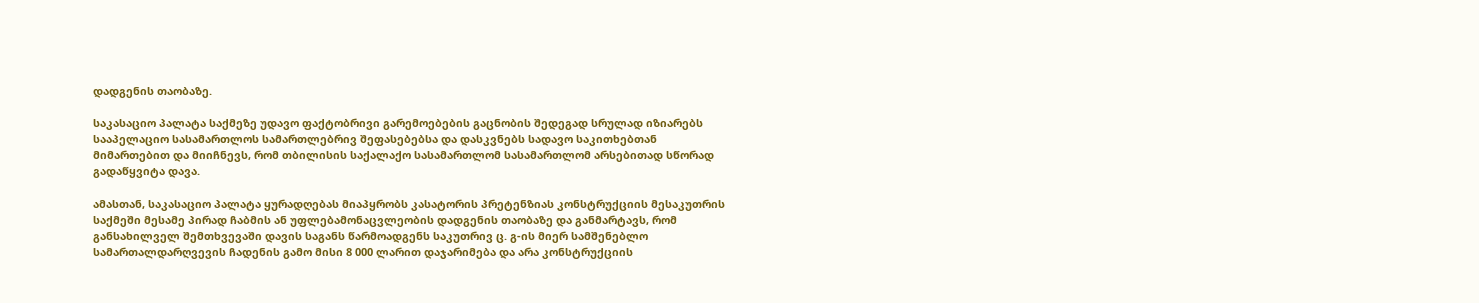დადგენის თაობაზე.

საკასაციო პალატა საქმეზე უდავო ფაქტობრივი გარემოებების გაცნობის შედეგად სრულად იზიარებს სააპელაციო სასამართლოს სამართლებრივ შეფასებებსა და დასკვნებს სადავო საკითხებთან მიმართებით და მიიჩნევს, რომ თბილისის საქალაქო სასამართლომ სასამართლომ არსებითად სწორად გადაწყვიტა დავა.

ამასთან, საკასაციო პალატა ყურადღებას მიაპყრობს კასატორის პრეტენზიას კონსტრუქციის მესაკუთრის საქმეში მესამე პირად ჩაბმის ან უფლებამონაცვლეობის დადგენის თაობაზე და განმარტავს, რომ განსახილველ შემთხვევაში დავის საგანს წარმოადგენს საკუთრივ ც. გ-ის მიერ სამშენებლო სამართალდარღვევის ჩადენის გამო მისი 8 000 ლარით დაჯარიმება და არა კონსტრუქციის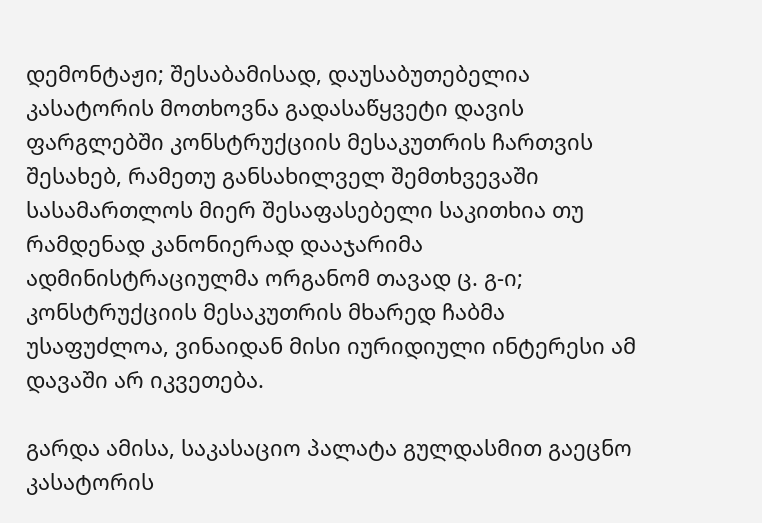დემონტაჟი; შესაბამისად, დაუსაბუთებელია კასატორის მოთხოვნა გადასაწყვეტი დავის ფარგლებში კონსტრუქციის მესაკუთრის ჩართვის შესახებ, რამეთუ განსახილველ შემთხვევაში სასამართლოს მიერ შესაფასებელი საკითხია თუ რამდენად კანონიერად დააჯარიმა ადმინისტრაციულმა ორგანომ თავად ც. გ-ი; კონსტრუქციის მესაკუთრის მხარედ ჩაბმა უსაფუძლოა, ვინაიდან მისი იურიდიული ინტერესი ამ დავაში არ იკვეთება.

გარდა ამისა, საკასაციო პალატა გულდასმით გაეცნო კასატორის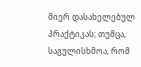მიერ დასახელებულ პრაქტიკას; თუმცა, საგულისხმოა, რომ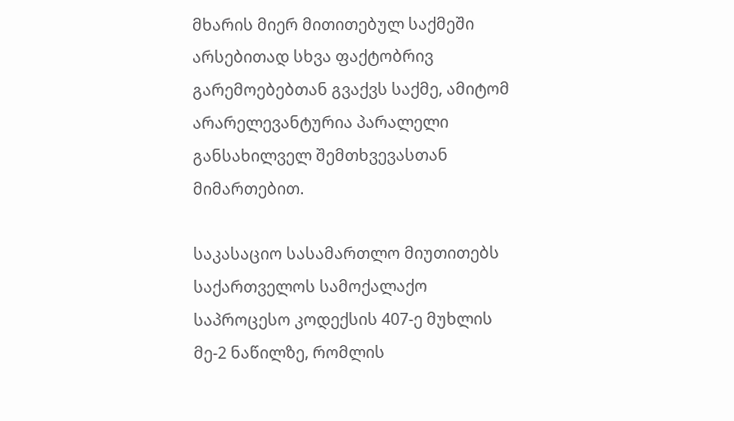მხარის მიერ მითითებულ საქმეში არსებითად სხვა ფაქტობრივ გარემოებებთან გვაქვს საქმე, ამიტომ არარელევანტურია პარალელი განსახილველ შემთხვევასთან მიმართებით.

საკასაციო სასამართლო მიუთითებს საქართველოს სამოქალაქო საპროცესო კოდექსის 407-ე მუხლის მე-2 ნაწილზე, რომლის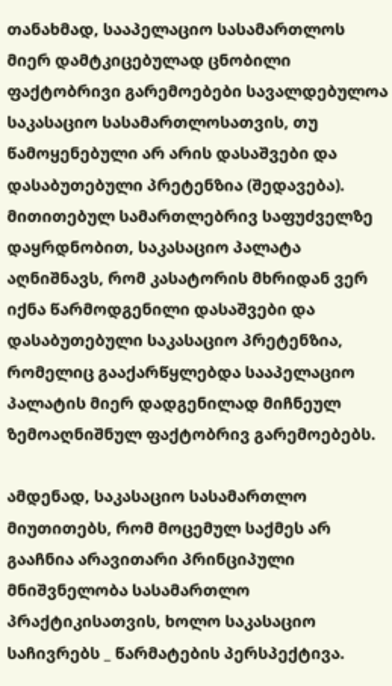თანახმად, სააპელაციო სასამართლოს მიერ დამტკიცებულად ცნობილი ფაქტობრივი გარემოებები სავალდებულოა საკასაციო სასამართლოსათვის, თუ წამოყენებული არ არის დასაშვები და დასაბუთებული პრეტენზია (შედავება). მითითებულ სამართლებრივ საფუძველზე დაყრდნობით, საკასაციო პალატა აღნიშნავს, რომ კასატორის მხრიდან ვერ იქნა წარმოდგენილი დასაშვები და დასაბუთებული საკასაციო პრეტენზია, რომელიც გააქარწყლებდა სააპელაციო პალატის მიერ დადგენილად მიჩნეულ ზემოაღნიშნულ ფაქტობრივ გარემოებებს.

ამდენად, საკასაციო სასამართლო მიუთითებს, რომ მოცემულ საქმეს არ გააჩნია არავითარი პრინციპული მნიშვნელობა სასამართლო პრაქტიკისათვის, ხოლო საკასაციო საჩივრებს _ წარმატების პერსპექტივა.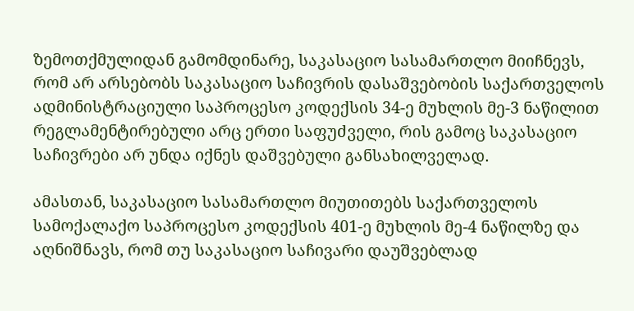ზემოთქმულიდან გამომდინარე, საკასაციო სასამართლო მიიჩნევს, რომ არ არსებობს საკასაციო საჩივრის დასაშვებობის საქართველოს ადმინისტრაციული საპროცესო კოდექსის 34-ე მუხლის მე-3 ნაწილით რეგლამენტირებული არც ერთი საფუძველი, რის გამოც საკასაციო საჩივრები არ უნდა იქნეს დაშვებული განსახილველად.

ამასთან, საკასაციო სასამართლო მიუთითებს საქართველოს სამოქალაქო საპროცესო კოდექსის 401-ე მუხლის მე-4 ნაწილზე და აღნიშნავს, რომ თუ საკასაციო საჩივარი დაუშვებლად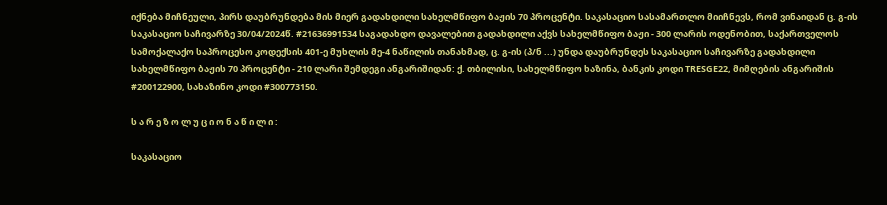იქნება მიჩნეული, პირს დაუბრუნდება მის მიერ გადახდილი სახელმწიფო ბაჟის 70 პროცენტი. საკასაციო სასამართლო მიიჩნევს, რომ ვინაიდან ც. გ-ის საკასაციო საჩივარზე 30/04/2024წ. #21636991534 საგადახდო დავალებით გადახდილი აქვს სახელმწიფო ბაჟი - 300 ლარის ოდენობით, საქართველოს სამოქალაქო საპროცესო კოდექსის 401-ე მუხლის მე-4 ნაწილის თანახმად, ც. გ-ის (პ/ნ ...) უნდა დაუბრუნდეს საკასაციო საჩივარზე გადახდილი სახელმწიფო ბაჟის 70 პროცენტი - 210 ლარი შემდეგი ანგარიშიდან: ქ. თბილისი, სახელმწიფო ხაზინა, ბანკის კოდი TRESGE22, მიმღების ანგარიშის #200122900, სახაზინო კოდი #300773150.

ს ა რ ე ზ ო ლ უ ც ი ო ნ ა წ ი ლ ი :

საკასაციო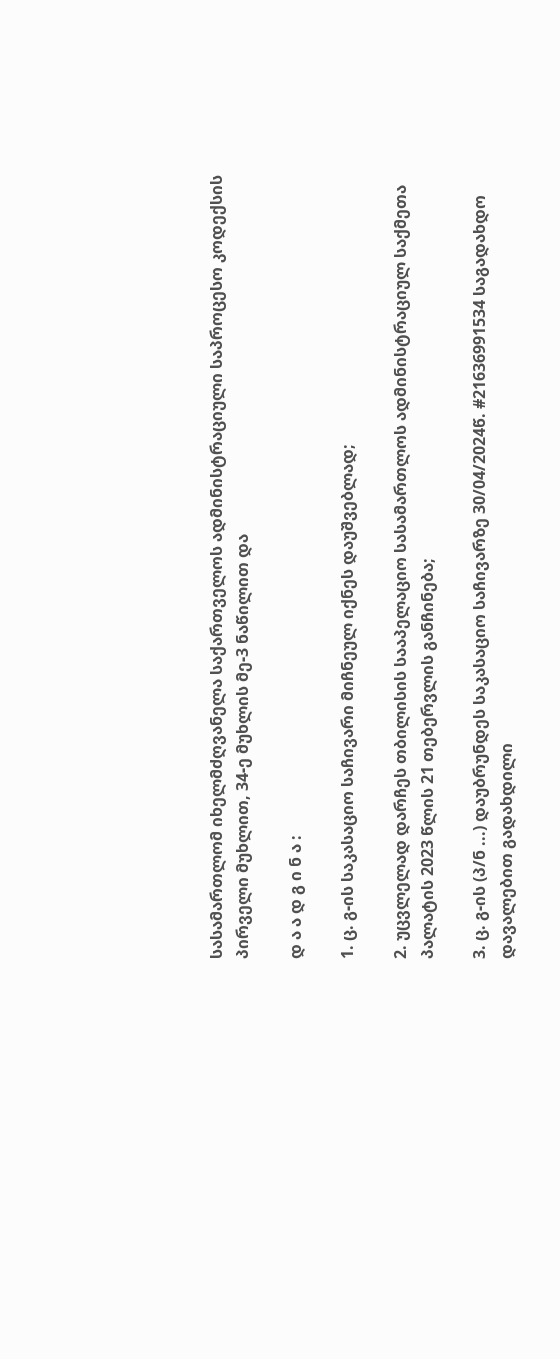სასამართლომ იხელმძღვანელა საქართველოს ადმინისტრაციული საპროცესო კოდექსის პირველი მუხლით, 34-ე მუხლის მე-3 ნაწილით და

დ ა ა დ გ ი ნ ა :

1. ც. გ-ის საკასაციო საჩივარი მიჩნეულ იქნეს დაუშვებლად;

2. უცვლელად დარჩეს თბილისის სააპელაციო სასამართლოს ადმინისტრაციულ საქმეთა პალატის 2023 წლის 21 თებერვლის განჩინება;

3. ც. გ-ის (პ/ნ ...) დაუბრუნდეს საკასაციო საჩივარზე 30/04/2024წ. #21636991534 საგადახდო დავალებით გადახდილი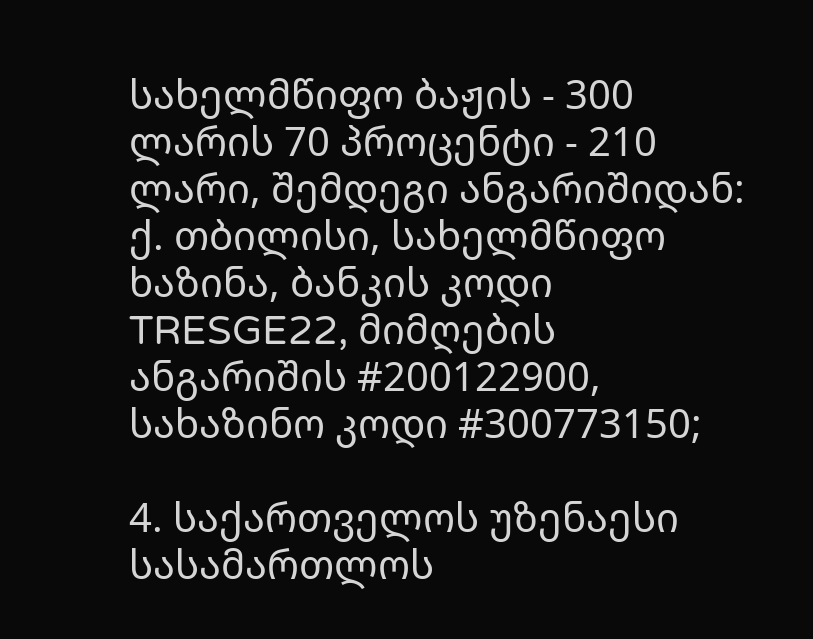სახელმწიფო ბაჟის - 300 ლარის 70 პროცენტი - 210 ლარი, შემდეგი ანგარიშიდან: ქ. თბილისი, სახელმწიფო ხაზინა, ბანკის კოდი TRESGE22, მიმღების ანგარიშის #200122900, სახაზინო კოდი #300773150;

4. საქართველოს უზენაესი სასამართლოს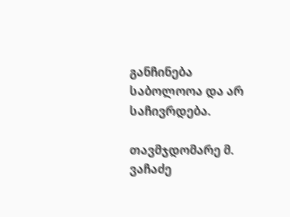განჩინება საბოლოოა და არ საჩივრდება.

თავმჯდომარე მ. ვაჩაძე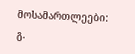მოსამართლეები: გ.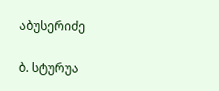აბუსერიძე

ბ. სტურუა